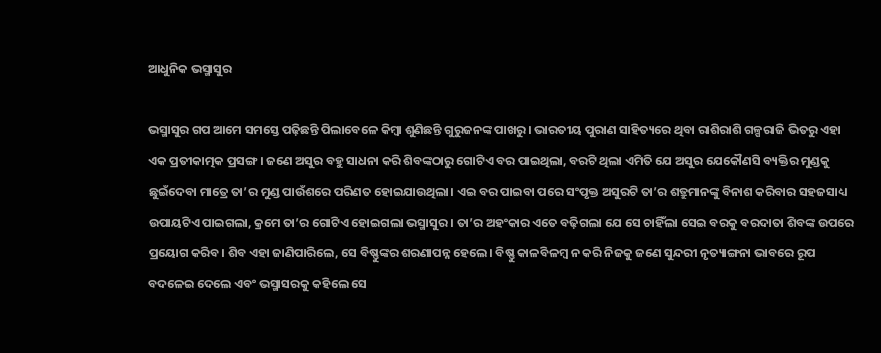ଆଧୁନିକ ଭସ୍ମାସୁର

ଭସ୍ମାସୁର ଗପ ଆମେ ସମସ୍ତେ ପଢ଼ିଛନ୍ତି ପିଲାବେଳେ କିମ୍ବା ଶୁଣିଛନ୍ତି ଗୁରୁଜନଙ୍କ ପାଖରୁ। ଭାରତୀୟ ପୁରାଣ ସାହିତ୍ୟରେ ଥିବା ରାଶିରାଶି ଗଳ୍ପରାଜି ଭିତରୁ ଏହା ଏକ ପ୍ରତୀକାତ୍ମକ ପ୍ରସଙ୍ଗ। ଜଣେ ଅସୁର ବହୁ ସାଧନା କରି ଶିବଙ୍କଠାରୁ ଗୋଟିଏ ବର ପାଇଥିଲା, ବରଟି ଥିଲା ଏମିତି ଯେ ଅସୁର ଯେକୌଣସି ବ୍ୟକ୍ତିର ମୁଣ୍ଡକୁ ଛୁଇଁଦେବା ମାତ୍ରେ ତା’ର ମୁଣ୍ଡ ପାଉଁଶରେ ପରିଣତ ହୋଇଯାଉଥିଲା। ଏଇ ବର ପାଇବା ପରେ ସଂପୃକ୍ତ ଅସୁରଟି ତା’ର ଶତ୍ରୁମାନଙ୍କୁ ବିନାଶ କରିବାର ସହଜସାଧ୍ୟ ଉପାୟଟିଏ ପାଇଗଲା, କ୍ରମେ ତା’ର ଗୋଟିଏ ହୋଇଗଲା ଭସ୍ମାସୁର । ତା’ର ଅହଂକାର ଏତେ ବଢ଼ିଗଲା ଯେ ସେ ଚାହିଁଲା ସେଇ ବରକୁ ବରଦାତା ଶିବଙ୍କ ଉପରେ ପ୍ରୟୋଗ କରିବ। ଶିବ ଏହା ଜାଣିପାରିଲେ, ସେ ବିଷ୍ଣୁଙ୍କର ଶରଣାପନ୍ନ ହେଲେ। ବିଷ୍ଣୁ କାଳବିଳମ୍ବ ନ କରି ନିଜକୁ ଜଣେ ସୁନ୍ଦରୀ ନୃତ୍ୟାଙ୍ଗନା ଭାବରେ ରୂପ ବଦଳେଇ ଦେଲେ ଏବଂ ଭସ୍ମାସରକୁ କହିଲେ ସେ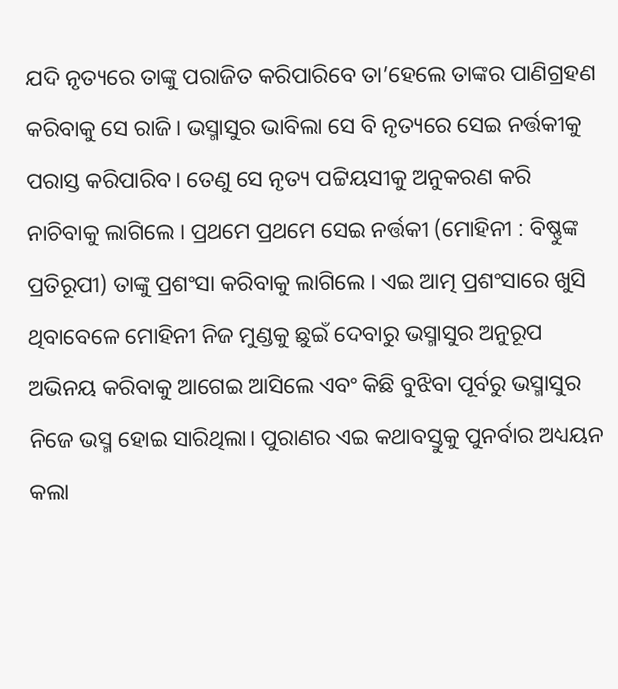ଯଦି ନୃତ୍ୟରେ ତାଙ୍କୁ ପରାଜିତ କରିପାରିବେ ତା’ହେଲେ ତାଙ୍କର ପାଣିଗ୍ରହଣ କରିବାକୁ ସେ ରାଜି। ଭସ୍ମାସୁର ଭାବିଲା ସେ ବି ନୃତ୍ୟରେ ସେଇ ନର୍ତ୍ତକୀକୁ ପରାସ୍ତ କରିପାରିବ। ତେଣୁ ସେ ନୃତ୍ୟ ପଟ୍ଟିୟସୀକୁ ଅନୁକରଣ କରି ନାଚିବାକୁ ଲାଗିଲେ । ପ୍ରଥମେ ପ୍ରଥମେ ସେଇ ନର୍ତ୍ତକୀ (ମୋହିନୀ : ବିଷ୍ଣୁଙ୍କ ପ୍ରତିରୂପୀ) ତାଙ୍କୁ ପ୍ରଶଂସା କରିବାକୁ ଲାଗିଲେ । ଏଇ ଆତ୍ମ ପ୍ରଶଂସାରେ ଖୁସି ଥିବାବେଳେ ମୋହିନୀ ନିଜ ମୁଣ୍ଡକୁ ଛୁଇଁ ଦେବାରୁ ଭସ୍ମାସୁର ଅନୁରୂପ ଅଭିନୟ କରିବାକୁ ଆଗେଇ ଆସିଲେ ଏବଂ କିଛି ବୁଝିବା ପୂର୍ବରୁ ଭସ୍ମାସୁର ନିଜେ ଭସ୍ମ ହୋଇ ସାରିଥିଲା। ପୁରାଣର ଏଇ କଥାବସ୍ତୁକୁ ପୁନର୍ବାର ଅଧ୍ୟୟନ କଲା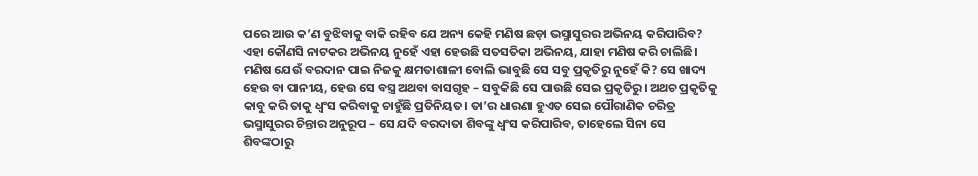ପରେ ଆଉ କ’ଣ ବୁଝିବାକୁ ବାକି ରହିବ ଯେ ଅନ୍ୟ କେହି ମଣିଷ ଛଡ଼ା ଭସ୍ମାସୁରର ଅଭିନୟ କରିପାରିବ? ଏହା କୌଣସି ନାଟକର ଅଭିନୟ ନୁହେଁ ଏହା ହେଉଛି ସତସତିକା ଅଭିନୟ, ଯାହା ମଣିଷ କରି ଚାଲିଛି।
ମଣିଷ ଯେଉଁ ବରଦାନ ପାଇ ନିଜକୁ କ୍ଷମତାଶାଳୀ ବୋଲି ଭାବୁଛି ସେ ସବୁ ପ୍ରକୃତିରୁ ନୁହେଁ କି? ସେ ଖାଦ୍ୟ ହେଉ ବା ପାନୀୟ, ହେଉ ସେ ବସ୍ତ୍ର ଅଥବା ବାସଗୃହ – ସବୁକିଛି ସେ ପାଉଛି ସେଇ ପ୍ରକୃତିରୁ। ଅଥଚ ପ୍ରକୃତିକୁ କାବୁ କରି ତାକୁ ଧ୍ୱଂସ କରିବାକୁ ଚାହୁଁଛି ପ୍ରତିନିୟତ। ତା’ର ଧାରଣା ହୁଏତ ସେଇ ପୌରାଣିକ ଚରିତ୍ର ଭସ୍ମାସୁରର ଚିନ୍ତାର ଅନୁରୂପ – ସେ ଯଦି ବରଦାତା ଶିବଙ୍କୁ ଧ୍ୱଂସ କରିପାରିବ, ତାହେଲେ ସିନା ସେ ଶିବଙ୍କଠାରୁ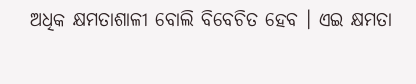ଅଧିକ କ୍ଷମତାଶାଳୀ ବୋଲି ବିବେଚିତ ହେବ । ଏଇ କ୍ଷମତା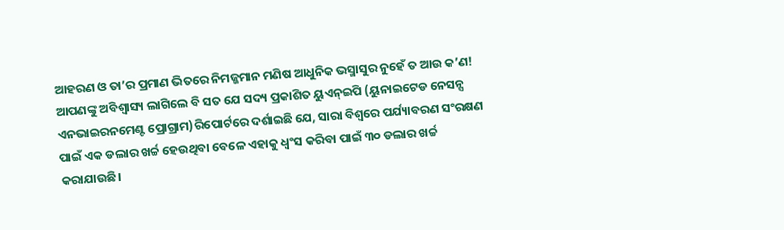ଆହରଣ ଓ ତା’ର ପ୍ରମାଣ ଭିତରେ ନିମଜ୍ଜମାନ ମଣିଷ ଆଧୁନିକ ଭସ୍ମାସୁର ନୁହେଁ ତ ଆଉ କ’ଣ!
ଆପଣଙ୍କୁ ଅବିଶ୍ୱାସ୍ୟ ଲାଗିଲେ ବି ସତ ଯେ ସଦ୍ୟ ପ୍ରକାଶିତ ୟୁଏନ୍‌ଇପି (ୟୁନାଇଟେଡ ନେସନ୍ସ ଏନଭାଇରନମେଣ୍ଟ ପ୍ରୋଗ୍ରାମ)ରିପୋର୍ଟରେ ଦର୍ଶାଇଛି ଯେ, ସାରା ବିଶ୍ୱରେ ପର୍ଯ୍ୟାବରଣ ସଂରକ୍ଷଣ ପାଇଁ ଏକ ଡଲାର ଖର୍ଚ୍ଚ ହେଉଥିବା ବେଳେ ଏହାକୁ ଧ୍ୱଂସ କରିବା ପାଇଁ ୩୦ ଡଲାର ଖର୍ଚ୍ଚ କରାଯାଉଛି।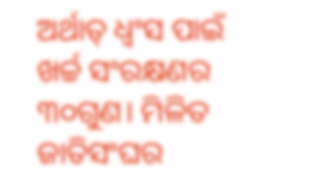ଅର୍ଥାତ୍‌ ଧ୍ୱଂସ ପାଇଁ ଖର୍ଚ୍ଚ ସଂରକ୍ଷଣର ୩୦ଗୁଣ। ମିଳିତ ଜାତିସଂଘର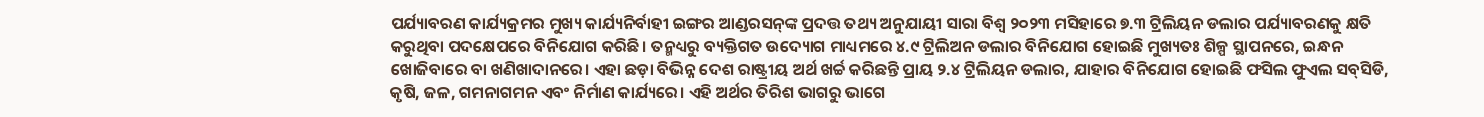ପର୍ଯ୍ୟାବରଣ କାର୍ଯ୍ୟକ୍ରମର ମୁଖ୍ୟ କାର୍ଯ୍ୟନିର୍ବାହୀ ଇଙ୍ଗର ଆଣ୍ଡରସନ୍‌ଙ୍କ ପ୍ରଦତ୍ତ ତଥ୍ୟ ଅନୁଯାୟୀ ସାରା ବିଶ୍ୱ ୨୦୨୩ ମସିହାରେ ୭.୩ ଟ୍ରିଲିୟନ ଡଲାର ପର୍ଯ୍ୟାବରଣକୁ କ୍ଷତି କରୁଥିବା ପଦକ୍ଷେପରେ ବିନିଯୋଗ କରିଛି। ତନ୍ମଧ୍ୟରୁ ବ୍ୟକ୍ତିଗତ ଉଦ୍ୟୋଗ ମାଧ୍ୟମରେ ୪.୯ ଟ୍ରିଲିଅନ ଡଲାର ବିନିଯୋଗ ହୋଇଛି ମୁଖ୍ୟତଃ ଶିଳ୍ପ ସ୍ଥାପନରେ, ଇନ୍ଧନ ଖୋଜିବାରେ ବା ଖଣିଖାଦାନରେ। ଏହା ଛଡ଼ା ବିଭିନ୍ନ ଦେଶ ରାଷ୍ଟ୍ରୀୟ ଅର୍ଥ ଖର୍ଚ୍ଚ କରିଛନ୍ତି ପ୍ରାୟ ୨.୪ ଟ୍ରିଲିୟନ ଡଲାର, ଯାହାର ବିନିଯୋଗ ହୋଇଛି ଫସିଲ ଫୁଏଲ ସବ୍‌ସିଡି, କୃଷି, ଜଳ, ଗମନାଗମନ ଏବଂ ନିର୍ମାଣ କାର୍ଯ୍ୟରେ। ଏହି ଅର୍ଥର ତିରିଶ ଭାଗରୁ ଭାଗେ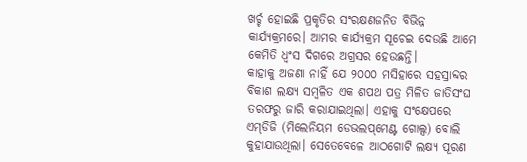ଖର୍ଚ୍ଚ ହୋଇଛି ପ୍ରକୃତିର ସଂରକ୍ଷଣଜନିତ ବିଭିନ୍ନ କାର୍ଯ୍ୟକ୍ରମରେ। ଆମର କାର୍ଯ୍ୟକ୍ରମ ସୂଚେଇ ଦେଉଛି ଆମେ କେମିତି ଧ୍ୱଂସ ଦିଗରେ ଅଗ୍ରସର ହେଉଛନ୍ତି।
କାହାକୁ ଅଜଣା ନାହିଁ ଯେ ୨୦୦୦ ମସିହାରେ ସହସ୍ରାବ୍ଦର ବିକାଶ ଲକ୍ଷ୍ୟ ସମ୍ବଳିତ ଏକ ଶପଥ ପତ୍ର ମିଳିତ ଜାତିସଂଘ ତରଫରୁ ଜାରି କରାଯାଇଥିଲା। ଏହାକୁ ସଂକ୍ଷେପରେ ଏମ୍‌ଡିଜି (ମିଲେନିୟମ ଡେଭଲପ୍‌ମେଣ୍ଟ ଗୋଲ୍ସ) ବୋଲି କୁହାଯାଉଥିଲା। ସେତେବେଳେ ଆଠଗୋଟି ଲକ୍ଷ୍ୟ ପୂରଣ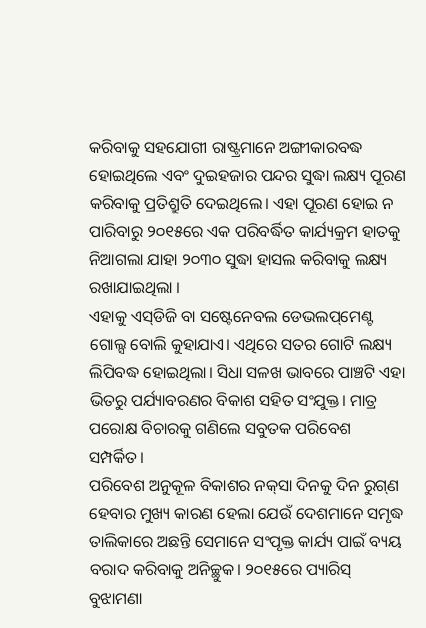କରିବାକୁ ସହଯୋଗୀ ରାଷ୍ଟ୍ରମାନେ ଅଙ୍ଗୀକାରବଦ୍ଧ ହୋଇଥିଲେ ଏବଂ ଦୁଇହଜାର ପନ୍ଦର ସୁଦ୍ଧା ଲକ୍ଷ୍ୟ ପୂରଣ କରିବାକୁ ପ୍ରତିଶ୍ରୁତି ଦେଇଥିଲେ। ଏହା ପୂରଣ ହୋଇ ନ ପାରିବାରୁ ୨୦୧୫ରେ ଏକ ପରିବର୍ଦ୍ଧିତ କାର୍ଯ୍ୟକ୍ରମ ହାତକୁ ନିଆଗଲା ଯାହା ୨୦୩୦ ସୁଦ୍ଧା ହାସଲ କରିବାକୁ ଲକ୍ଷ୍ୟ ରଖାଯାଇଥିଲା ।
ଏହାକୁ ଏସ୍‌ଡିଜି ବା ସଷ୍ଟେନେବଲ ଡେଭଲପ୍‌ମେଣ୍ଟ ଗୋଲ୍ସ ବୋଲି କୁହାଯାଏ। ଏଥିରେ ସତର ଗୋଟି ଲକ୍ଷ୍ୟ ଲିପିବଦ୍ଧ ହୋଇଥିଲା। ସିଧା ସଳଖ ଭାବରେ ପାଞ୍ଚଟି ଏହା ଭିତରୁ ପର୍ଯ୍ୟାବରଣର ବିକାଶ ସହିତ ସଂଯୁକ୍ତ। ମାତ୍ର ପରୋକ୍ଷ ବିଚାରକୁ ଗଣିଲେ ସବୁତକ ପରିବେଶ ସମ୍ପର୍କିତ।
ପରିବେଶ ଅନୁକୂଳ ବିକାଶର ନକ୍‌ସା ଦିନକୁ ଦିନ ରୁଗ୍‌ଣ ହେବାର ମୁଖ୍ୟ କାରଣ ହେଲା ଯେଉଁ ଦେଶମାନେ ସମୃଦ୍ଧ ତାଲିକାରେ ଅଛନ୍ତି ସେମାନେ ସଂପୃକ୍ତ କାର୍ଯ୍ୟ ପାଇଁ ବ୍ୟୟ ବରାଦ କରିବାକୁ ଅନିଚ୍ଛୁକ। ୨୦୧୫ରେ ପ୍ୟାରିସ୍‌ ବୁଝାମଣା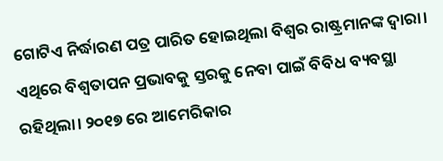ଗୋଟିଏ ନିର୍ଦ୍ଧାରଣ ପତ୍ର ପାରିତ ହୋଇଥିଲା ବିଶ୍ୱର ରାଷ୍ଟ୍ରମାନଙ୍କ ଦ୍ୱାରା। ଏଥିରେ ବିଶ୍ୱତାପନ ପ୍ରଭାବକୁ ସ୍ତରକୁ ନେବା ପାଇଁ ବିବିଧ ବ୍ୟବସ୍ଥା ରହିଥିଲା। ୨୦୧୭ ରେ ଆମେରିକାର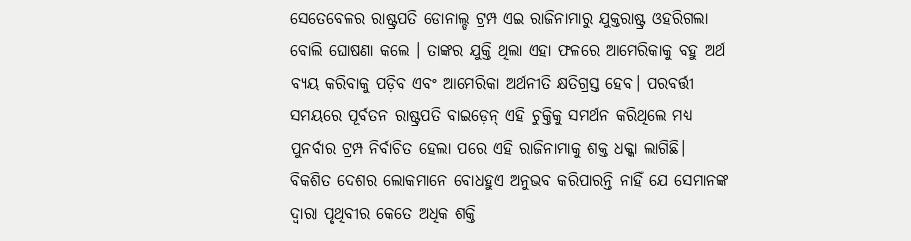ସେତେବେଳର ରାଷ୍ଟ୍ରପତି ଡୋନାଲ୍ଡ ଟ୍ରମ୍ପ ଏଇ ରାଜିନାମାରୁ ଯୁକ୍ତରାଷ୍ଟ୍ର ଓହରିଗଲା ବୋଲି ଘୋଷଣା କଲେ । ତାଙ୍କର ଯୁକ୍ତି ଥିଲା ଏହା ଫଳରେ ଆମେରିକାକୁ ବହୁ ଅର୍ଥ ବ୍ୟୟ କରିବାକୁ ପଡ଼ିବ ଏବଂ ଆମେରିକା ଅର୍ଥନୀତି କ୍ଷତିଗ୍ରସ୍ତ ହେବ। ପରବର୍ତ୍ତୀ ସମୟରେ ପୂର୍ବତନ ରାଷ୍ଟ୍ରପତି ବାଇଡ଼େନ୍‌ ଏହି ଚୁକ୍ତିକୁ ସମର୍ଥନ କରିଥିଲେ ମଧ୍ୟ ପୁନର୍ବାର ଟ୍ରମ୍ପ ନିର୍ବାଚିତ ହେଲା ପରେ ଏହି ରାଜିନାମାକୁ ଶକ୍ତ ଧକ୍କା ଲାଗିଛି।
ବିକଶିତ ଦେଶର ଲୋକମାନେ ବୋଧହୁଏ ଅନୁଭବ କରିପାରନ୍ତି ନାହିଁ ଯେ ସେମାନଙ୍କ ଦ୍ୱାରା ପୃଥିବୀର କେତେ ଅଧିକ ଶକ୍ତି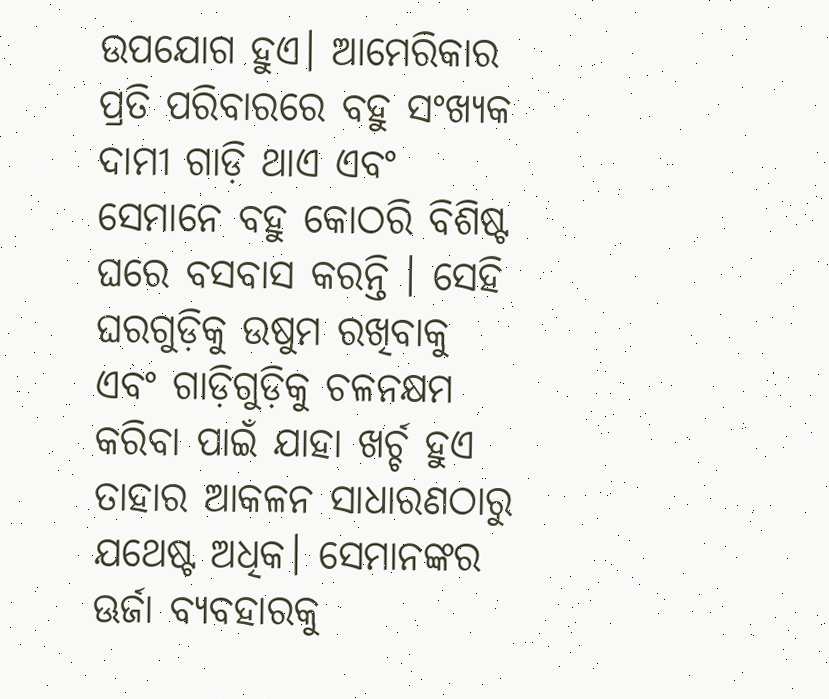ଉପଯୋଗ ହୁଏ। ଆମେରିକାର ପ୍ରତି ପରିବାରରେ ବହୁ ସଂଖ୍ୟକ ଦାମୀ ଗାଡ଼ି ଥାଏ ଏବଂ ସେମାନେ ବହୁ କୋଠରି ବିଶିଷ୍ଟ ଘରେ ବସବାସ କରନ୍ତି । ସେହି ଘରଗୁଡ଼ିକୁ ଉଷୁମ ରଖିବାକୁ ଏବଂ ଗାଡ଼ିଗୁଡ଼ିକୁ ଚଳନକ୍ଷମ କରିବା ପାଇଁ ଯାହା ଖର୍ଚ୍ଚ ହୁଏ ତାହାର ଆକଳନ ସାଧାରଣଠାରୁ ଯଥେଷ୍ଟ ଅଧିକ। ସେମାନଙ୍କର ଊର୍ଜା ବ୍ୟବହାରକୁ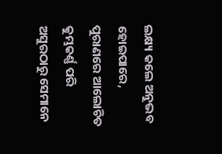ଲକ୍ଷ୍ୟ କଲେ ଅନୁଭବ ହୋଇପାରେ, ପୁରାଣରେ ଆଲୋଚିତ କୁମ୍ଭକର୍ଣ୍ଣ ପରି ଅସୁରଠାରୁ ସେମାନେ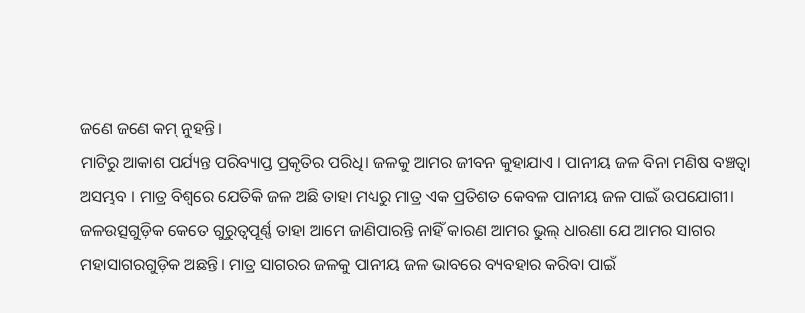ଜଣେ ଜଣେ କମ୍‌ ନୁହନ୍ତି।
ମାଟିରୁ ଆକାଶ ପର୍ଯ୍ୟନ୍ତ ପରିବ୍ୟାପ୍ତ ପ୍ରକୃତିର ପରିଧି। ଜଳକୁ ଆମର ଜୀବନ କୁହାଯାଏ । ପାନୀୟ ଜଳ ବିନା ମଣିଷ ବଞ୍ଚତ୍ବା ଅସମ୍ଭବ । ମାତ୍ର ବିଶ୍ୱରେ ଯେତିକି ଜଳ ଅଛି ତାହା ମଧ୍ୟରୁ ମାତ୍ର ଏକ ପ୍ରତିଶତ କେବଳ ପାନୀୟ ଜଳ ପାଇଁ ଉପଯୋଗୀ। ଜଳଉତ୍ସଗୁଡ଼ିକ କେତେ ଗୁରୁତ୍ୱପୂର୍ଣ୍ଣ ତାହା ଆମେ ଜାଣିପାରନ୍ତି ନାହିଁ କାରଣ ଆମର ଭୁଲ୍‌ ଧାରଣା ଯେ ଆମର ସାଗର ମହାସାଗରଗୁଡ଼ିକ ଅଛନ୍ତି। ମାତ୍ର ସାଗରର ଜଳକୁ ପାନୀୟ ଜଳ ଭାବରେ ବ୍ୟବହାର କରିବା ପାଇଁ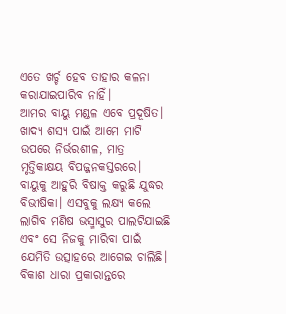ଏତେ ଖର୍ଚ୍ଚ ହେବ ତାହାର କଳନା କରାଯାଇପାରିବ ନାହିଁ।
ଆମର ବାୟୁ ମଣ୍ଡଳ ଏବେ ପ୍ରଦୂଷିତ। ଖାଦ୍ୟ ଶସ୍ୟ ପାଇଁ ଆମେ ମାଟି ଉପରେ ନିର୍ଭରଶୀଳ, ମାତ୍ର ମୃତ୍ତିକାକ୍ଷୟ ବିପଜ୍ଜନକସ୍ତରରେ। ବାୟୁକୁ ଆହୁରି ବିଷାକ୍ତ କରୁଛି ଯୁଦ୍ଧର ବିଭୀଷିକା। ଏସବୁକୁ ଲକ୍ଷ୍ୟ କଲେ ଲାଗିବ ମଣିଷ ଭସ୍ମାସୁର ପାଲଟିଯାଇଛି ଏବଂ ସେ ନିଜକୁ ମାରିବା ପାଇଁ ଯେମିତି ଉତ୍ସାହରେ ଆଗେଇ ଚାଲିଛି। ବିକାଶ ଧାରା ପ୍ରକାରାନ୍ତରେ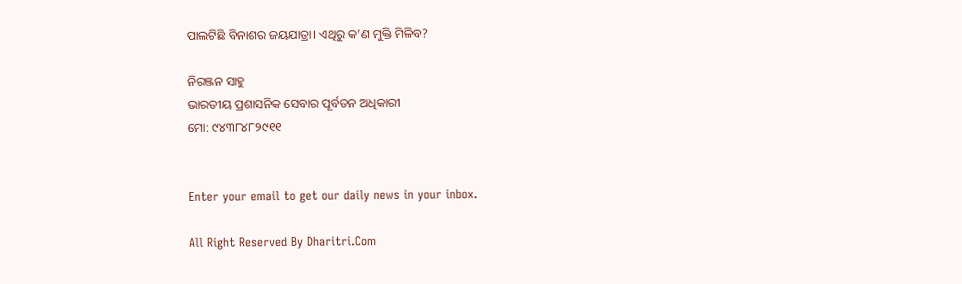ପାଲଟିଛି ବିନାଶର ଜୟଯାତ୍ରା। ଏଥିରୁ କ’ଣ ମୁକ୍ତି ମିଳିବ?

ନିରଞ୍ଜନ ସାହୁ
ଭାରତୀୟ ପ୍ରଶାସନିକ ସେବାର ପୂର୍ବତନ ଅଧିକାରୀ
ମୋ: ୯୪୩୮୪୮୨୯୧୧


Enter your email to get our daily news in your inbox.

All Right Reserved By Dharitri.Com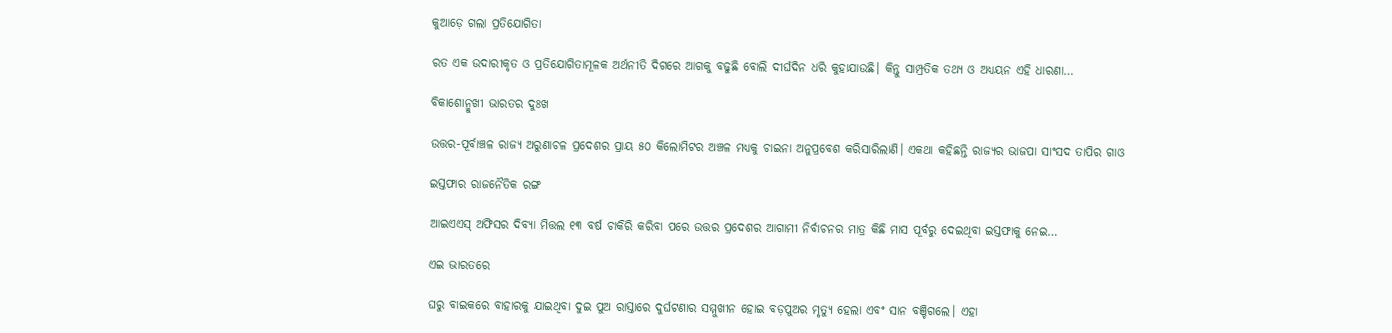କୁଆଡ଼େ ଗଲା ପ୍ରତିଯୋଗିତା

ରତ ଏକ ଉଦାରୀକୃତ ଓ ପ୍ରତିଯୋଗିତାମୂଳକ ଅର୍ଥନୀତି ଦିଗରେ ଆଗକୁ ବଢୁଛି ବୋଲି ଦୀର୍ଘଦିନ ଧରି କୁହାଯାଉଛି। କିନ୍ତୁ ସାମ୍ପ୍ରତିକ ତଥ୍ୟ ଓ ଅଧ୍ୟୟନ ଏହି ଧାରଣା…

ବିକାଶୋନ୍ମୁଖୀ ଭାରତର ଦୁଃଖ

ଉତ୍ତର-ପୂର୍ବାଞ୍ଚଳ ରାଜ୍ୟ ଅରୁଣାଚଳ ପ୍ରଦେଶର ପ୍ରାୟ ୫୦ କିଲୋମିଟର ଅଞ୍ଚଳ ମଧ୍ୟକୁ ଚାଇନା ଅନୁପ୍ରବେଶ କରିସାରିଲାଣି। ଏକଥା କହିଛନ୍ତି ରାଜ୍ୟର ଭାଜପା ସାଂସଦ ତାପିର ଗାଓ

ଇସ୍ତଫାର ରାଜନୈତିକ ରଙ୍ଗ

ଆଇଏଏସ୍‌ ଅଫିସର ଦିବ୍ୟା ମିତ୍ତଲ ୧୩ ବର୍ଷ ଚାକିରି କରିବା ପରେ ଉତ୍ତର ପ୍ରଦେଶର ଆଗାମୀ ନିର୍ବାଚନର ମାତ୍ର କିଛି ମାସ ପୂର୍ବରୁ ଦେଇଥିବା ଇସ୍ତଫାକୁ ନେଇ…

ଏଇ ଭାରତରେ

ଘରୁ ବାଇକରେ ବାହାରକୁ ଯାଇଥିବା ଦୁଇ ପୁଅ ରାସ୍ତାରେ ଦୁର୍ଘଟଣାର ସମ୍ମୁଖୀନ ହୋଇ ବଡ଼ପୁଅର ମୃତ୍ୟୁ ହେଲା ଏବଂ ସାନ ବଞ୍ଚିଗଲେ। ଏହା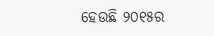ହେଉଛି ୨୦୧୫ର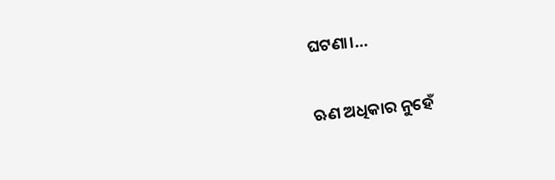ଘଟଣା।…

ଋଣ ଅଧିକାର ନୁହେଁ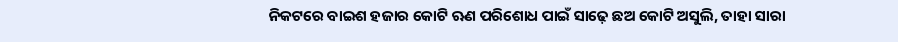ନିକଟରେ ବାଇଶ ହଜାର କୋଟି ଋଣ ପରିଶୋଧ ପାଇଁ ସାଢ଼େ ଛଅ କୋଟି ଅସୁଲି, ତାହା ସାରା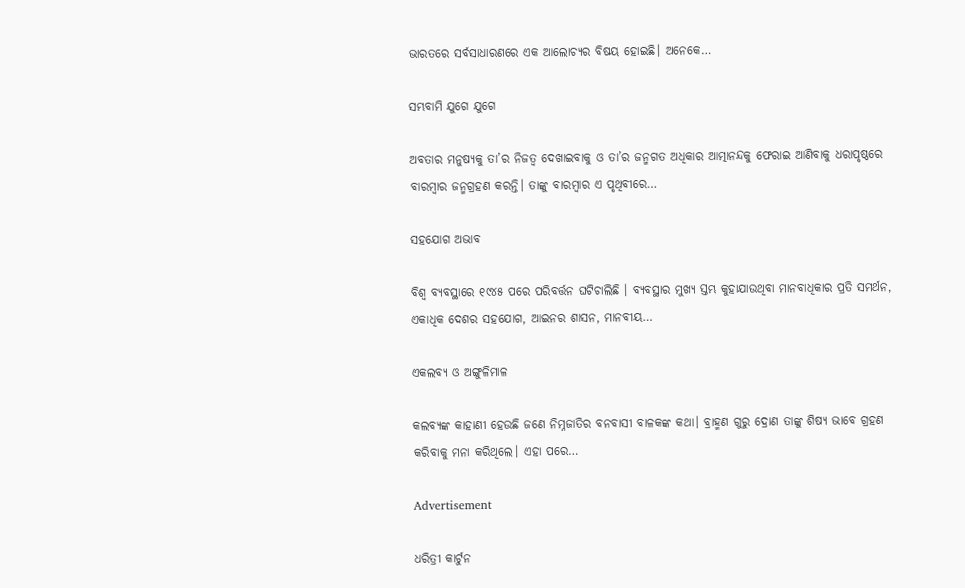ଭାରତରେ ସର୍ବସାଧାରଣରେ ଏକ ଆଲୋଚ୍ୟର ବିଷୟ ହୋଇଛି। ଅନେକେ…

ସମ୍ଭବାମି ଯୁଗେ ଯୁଗେ

ଅବତାର ମନୁଷ୍ୟକୁ ତା’ର ନିଜତ୍ୱ ଦେଖାଇବାକୁ ଓ ତା’ର ଜନ୍ମଗତ ଅଧିକାର ଆତ୍ମାନନ୍ଦକୁ ଫେରାଇ ଆଣିବାକୁ ଧରାପୃଷ୍ଠରେ ବାରମ୍ବାର ଜନ୍ମଗ୍ରହଣ କରନ୍ତି। ତାଙ୍କୁ ବାରମ୍ବାର ଏ ପୃଥିବୀରେ…

ସହଯୋଗ ଅଭାବ

ବିଶ୍ୱ ବ୍ୟବସ୍ଥାରେ ୧୯୪୫ ପରେ ପରିବର୍ତ୍ତନ ଘଟିଚାଲିଛି । ବ୍ୟବସ୍ଥାର ମୁଖ୍ୟ ସ୍ତମ୍ଭ କୁହାଯାଉଥିବା ମାନବାଧିକାର ପ୍ରତି ସମର୍ଥନ, ଏକାଧିକ ଦେଶର ସହଯୋଗ, ଆଇନର ଶାସନ, ମାନବୀୟ…

ଏକଲବ୍ୟ ଓ ଅଙ୍ଗୁଳିମାଳ

କଲବ୍ୟଙ୍କ କାହାଣୀ ହେଉଛି ଜଣେ ନିମ୍ନଜାତିର ବନବାସୀ ବାଳକଙ୍କ କଥା। ବ୍ରାହ୍ମଣ ଗୁରୁ ଦ୍ରୋଣ ତାଙ୍କୁ ଶିଷ୍ୟ ଭାବେ ଗ୍ରହଣ କରିବାକୁ ମନା କରିଥିଲେ। ଏହା ପରେ…

Advertisement

ଧରିତ୍ରୀ କାର୍ଟୁନ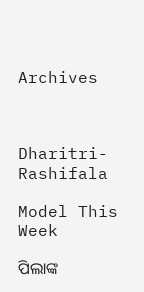Archives



Dharitri-Rashifala

Model This Week

ପିଲାଙ୍କ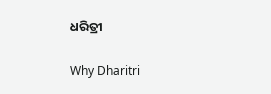ଧରିତ୍ରୀ

Why Dharitri